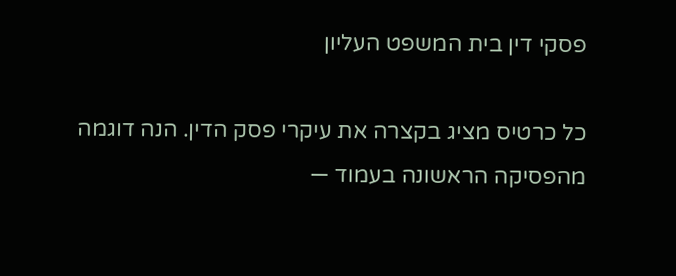פסקי דין בית המשפט העליון

כל כרטיס מציג בקצרה את עיקרי פסק הדין. הנה דוגמה מהפסיקה הראשונה בעמוד —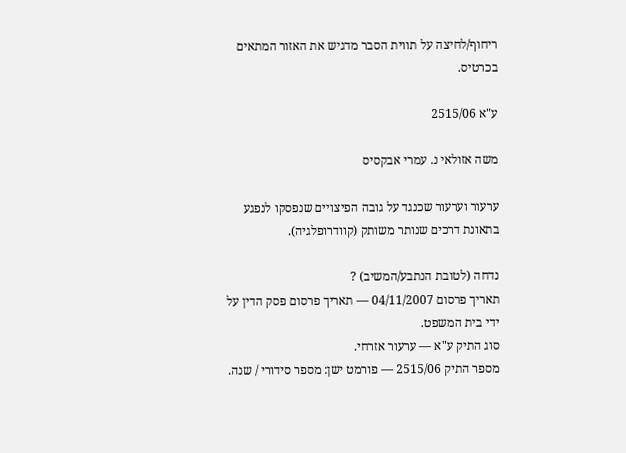ריחוף/לחיצה על תווית הסבר מדגיש את האזור המתאים בכרטיס.

ע"א 2515/06

משה אזולאי נ. עמרי אבקסיס

ערעור וערעור שכנגד על גובה הפיצויים שנפסקו לנפגע בתאונת דרכים שנותר משותק (קוודרופלגיה).

נדחה (לטובת הנתבע/המשיב) ?
תאריך פרסום 04/11/2007 — תאריך פרסום פסק הדין על ידי בית המשפט.
סוג התיק ע"א — ערעור אזרחי.
מספר התיק 2515/06 — פורמט ישן: מספר סידורי / שנה.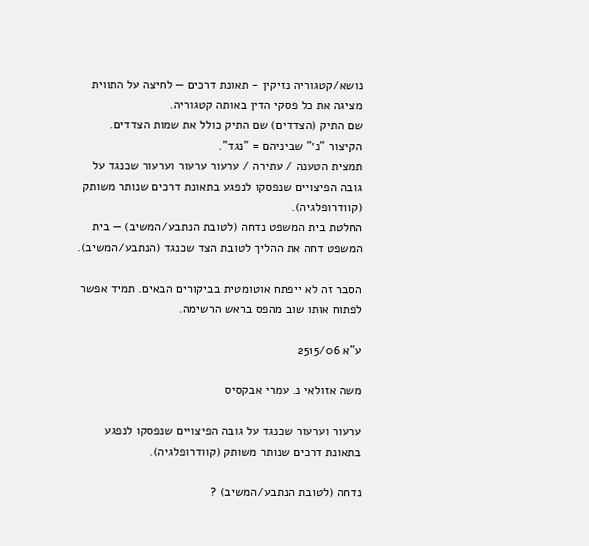נושא/קטגוריה נזיקין - תאונת דרכים — לחיצה על התווית מציגה את כל פסקי הדין באותה קטגוריה.
שם התיק (הצדדים) שם התיק כולל את שמות הצדדים. הקיצור "נ׳" שביניהם = "נגד".
תמצית הטענה / עתירה / ערעור ערעור וערעור שכנגד על גובה הפיצויים שנפסקו לנפגע בתאונת דרכים שנותר משותק (קוודרופלגיה).
החלטת בית המשפט נדחה (לטובת הנתבע/המשיב) — בית המשפט דחה את ההליך לטובת הצד שכנגד (הנתבע/המשיב).

הסבר זה לא ייפתח אוטומטית בביקורים הבאים. תמיד אפשר לפתוח אותו שוב מהפס בראש הרשימה.

ע"א 2515/06

משה אזולאי נ. עמרי אבקסיס

ערעור וערעור שכנגד על גובה הפיצויים שנפסקו לנפגע בתאונת דרכים שנותר משותק (קוודרופלגיה).

נדחה (לטובת הנתבע/המשיב) ?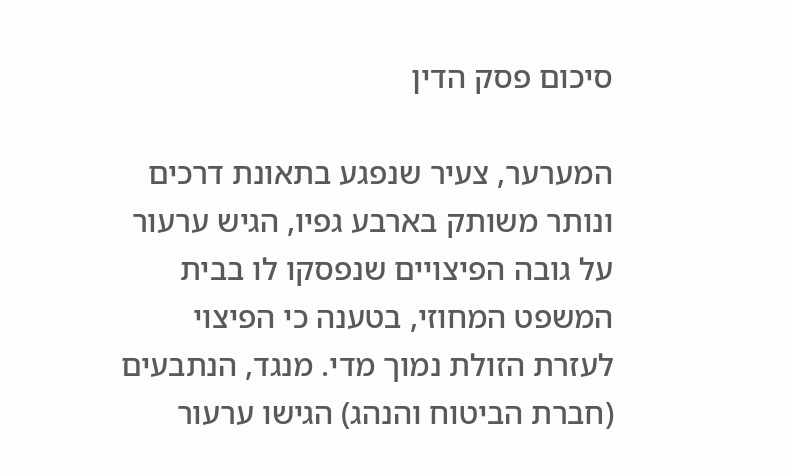סיכום פסק הדין

המערער, צעיר שנפגע בתאונת דרכים ונותר משותק בארבע גפיו, הגיש ערעור על גובה הפיצויים שנפסקו לו בבית המשפט המחוזי, בטענה כי הפיצוי לעזרת הזולת נמוך מדי. מנגד, הנתבעים (חברת הביטוח והנהג) הגישו ערעור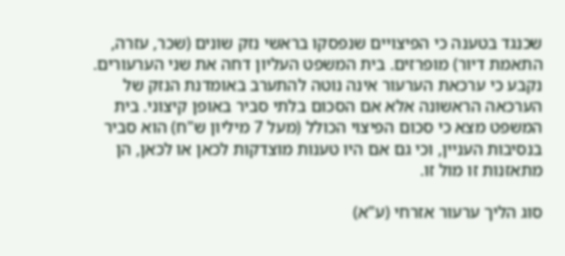שכנגד בטענה כי הפיצויים שנפסקו בראשי נזק שונים (שכר, עזרה, התאמת דיור) מופרזים. בית המשפט העליון דחה את שני הערעורים. נקבע כי ערכאת הערעור אינה נוטה להתערב באומדנת הנזק של הערכאה הראשונה אלא אם הסכום בלתי סביר באופן קיצוני. בית המשפט מצא כי סכום הפיצוי הכולל (מעל 7 מיליון ש"ח) הוא סביר בנסיבות העניין, וכי גם אם היו טענות מוצדקות לכאן או לכאן, הן מתאזנות זו מול זו.

סוג הליך ערעור אזרחי (ע"א)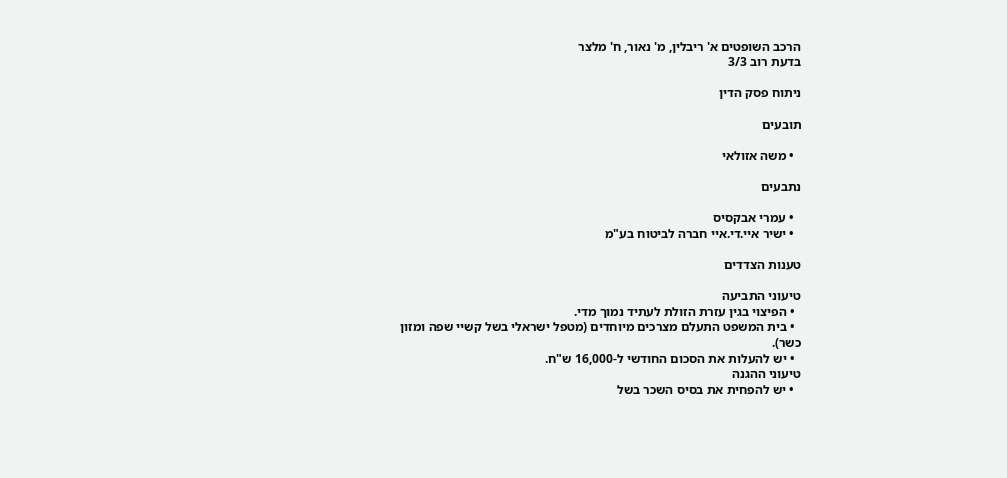הרכב השופטים א' ריבלין, מ' נאור, ח' מלצר
בדעת רוב 3/3

ניתוח פסק הדין

תובעים

  • משה אזולאי

נתבעים

  • עמרי אבקסיס
  • ישיר איי.די.איי חברה לביטוח בע"מ

טענות הצדדים

טיעוני התביעה
  • הפיצוי בגין עזרת הזולת לעתיד נמוך מדי.
  • בית המשפט התעלם מצרכים מיוחדים (מטפל ישראלי בשל קשיי שפה ומזון כשר).
  • יש להעלות את הסכום החודשי ל-16,000 ש"ח.
טיעוני ההגנה
  • יש להפחית את בסיס השכר בשל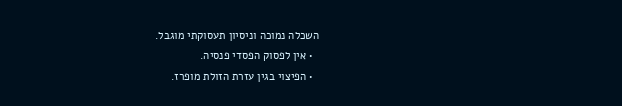השכלה נמוכה וניסיון תעסוקתי מוגבל.
  • אין לפסוק הפסדי פנסיה.
  • הפיצוי בגין עזרת הזולת מופרז.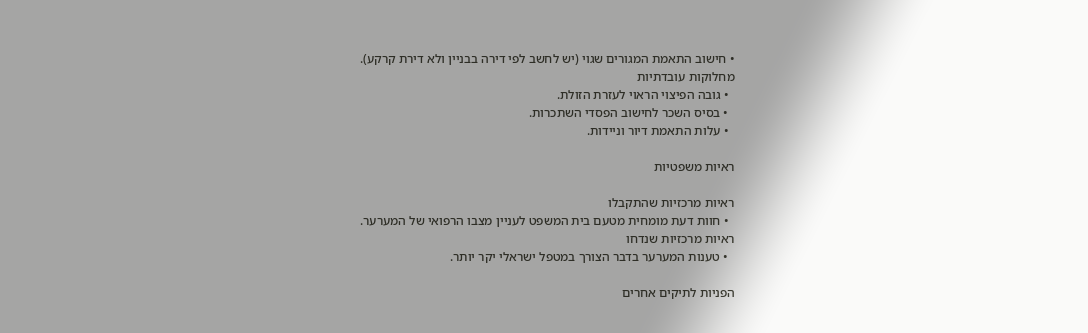• חישוב התאמת המגורים שגוי (יש לחשב לפי דירה בבניין ולא דירת קרקע).
מחלוקות עובדתיות
  • גובה הפיצוי הראוי לעזרת הזולת.
  • בסיס השכר לחישוב הפסדי השתכרות.
  • עלות התאמת דיור וניידות.

ראיות משפטיות

ראיות מרכזיות שהתקבלו
  • חוות דעת מומחית מטעם בית המשפט לעניין מצבו הרפואי של המערער.
ראיות מרכזיות שנדחו
  • טענות המערער בדבר הצורך במטפל ישראלי יקר יותר.

הפניות לתיקים אחרים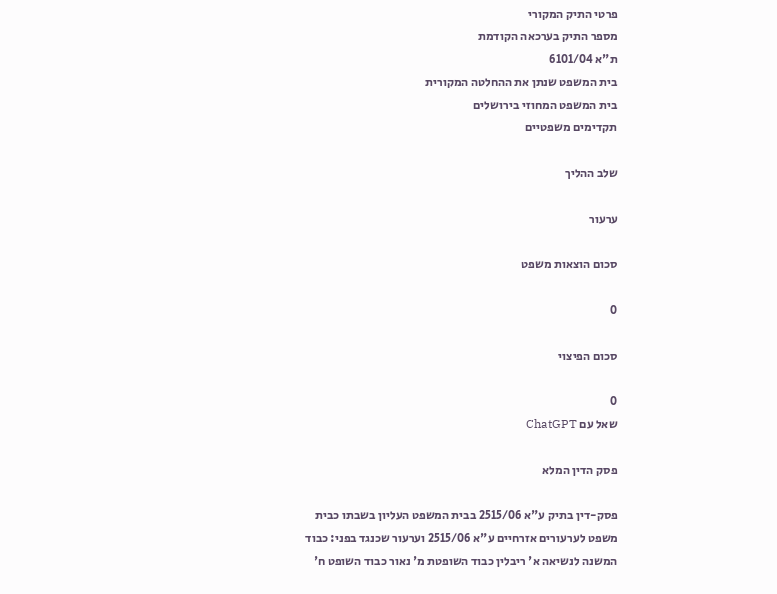פרטי התיק המקורי
מספר התיק בערכאה הקודמת
ת"א 6101/04
בית המשפט שנתן את ההחלטה המקורית
בית המשפט המחוזי בירושלים
תקדימים משפטיים

שלב ההליך

ערעור

סכום הוצאות משפט

0

סכום הפיצוי

0
שאל עם ChatGPT

פסק הדין המלא

פסק-דין בתיק ע"א 2515/06 בבית המשפט העליון בשבתו כבית משפט לערעורים אזרחיים ע"א 2515/06 וערעור שכנגד בפני: כבוד המשנה לנשיאה א' ריבלין כבוד השופטת מ' נאור כבוד השופט ח'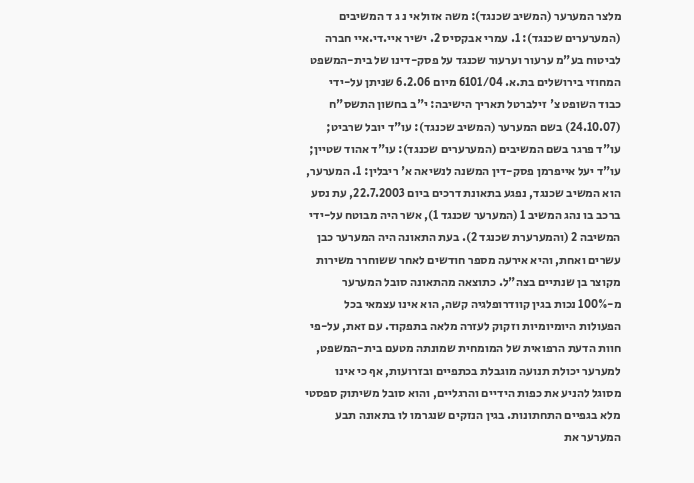מלצר המערער (המשיב שכנגד): משה אזולאי נ ג ד המשיבים (המערערים שכנגד): 1. עמרי אבקסיס 2. ישיר איי.די.איי חברה לביטוח בע"מ ערעור וערעור שכנגד על פסק-דינו של בית-המשפט המחוזי בירושלים בת.א. 6101/04 מיום 6.2.06 שניתן על-ידי כבוד השופט צ' זילברטל תאריך הישיבה: י"ב בחשון התשס"ח (24.10.07) בשם המערער (המשיב שכנגד): עו"ד יובל שרביט; עו"ד פרגר בשם המשיבים (המערערים שכנגד): עו"ד אהוד שטיין; עו"ד יעל אייפרמן פסק-דין המשנה לנשיאה א' ריבלין: 1. המערער, הוא המשיב שכנגד, נפגע בתאונת דרכים ביום 22.7.2003, עת נסע ברכב בו נהג המשיב 1 (המערער שכנגד 1), אשר היה מבוטח על-ידי המשיבה 2 (והמערערת שכנגד 2). בעת התאונה היה המערער כבן עשרים ואחת, והיא אירעה מספר חודשים לאחר ששוחרר משירות מקוצר בן שנתיים בצה"ל. כתוצאה מהתאונה סובל המערער מ-100% נכות בגין קוודרופלגיה קשה, הוא אינו עצמאי בכל הפעולות היומיומיות וזקוק לעזרה מלאה בתפקוד. עם זאת, על-פי חוות הדעת הרפואית של המומחית שמונתה מטעם בית-המשפט, למערער יכולת תנועה מוגבלת בכתפיים ובזרועות, אף כי אינו מסוגל להניע את כפות הידיים והרגליים, והוא סובל משיתוק ספסטי מלא בגפיים התחתונות. בגין הנזקים שנגרמו לו בתאונה תבע המערער את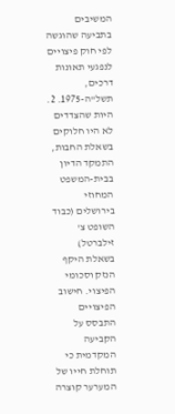המשיבים בתביעה שהוגשה לפי חוק פיצויים לנפגעי תאונות דרכים, תשל"ה-1975. 2. היות שהצדדים לא היו חלוקים בשאלת החבות, התמקד הדיון בבית-המשפט המחוזי בירושלים (כבוד השופט צ' זילברטל) בשאלת היקף הנזק וסכומי הפיצוי. חישוב הפיצויים התבסס על הקביעה המקדמית כי תוחלת חייו של המערער קוצרה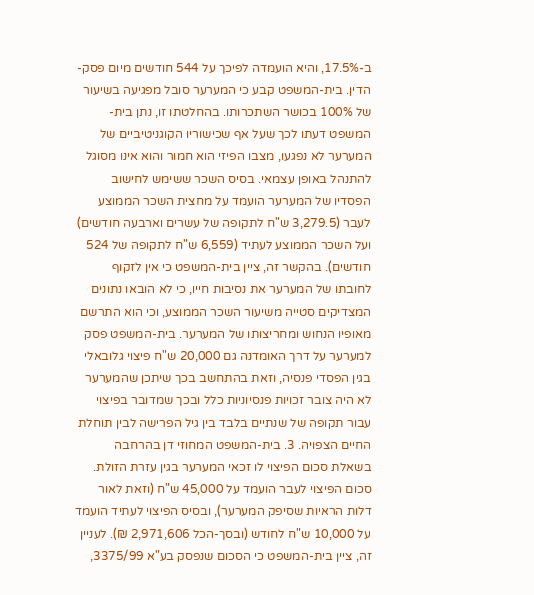ב-17.5%, והיא הועמדה לפיכך על 544 חודשים מיום פסק-הדין. בית-המשפט קבע כי המערער סובל מפגיעה בשיעור של 100% בכושר השתכרותו. בהחלטתו זו, נתן בית-המשפט דעתו לכך שעל אף שכישוריו הקוגניטיביים של המערער לא נפגעו, מצבו הפיזי הוא חמור והוא אינו מסוגל להתנהל באופן עצמאי. בסיס השכר ששימש לחישוב הפסדיו של המערער הועמד על מחצית השכר הממוצע לעבר (3,279.5 ש"ח לתקופה של עשרים וארבעה חודשים) ועל השכר הממוצע לעתיד (6,559 ש"ח לתקופה של 524 חודשים). בהקשר זה, ציין בית-המשפט כי אין לזקוף לחובתו של המערער את נסיבות חייו, כי לא הובאו נתונים המצדיקים סטייה משיעור השכר הממוצע, וכי הוא התרשם מאופיו הנחוש ומחריצותו של המערער. בית-המשפט פסק למערער על דרך האומדנה גם 20,000 ש"ח פיצוי גלובאלי בגין הפסדי פנסיה, וזאת בהתחשב בכך שיתכן שהמערער לא היה צובר זכויות פנסיוניות כלל ובכך שמדובר בפיצוי עבור תקופה של שנתיים בלבד בין גיל הפרישה לבין תוחלת החיים הצפויה. 3. בית-המשפט המחוזי דן בהרחבה בשאלת סכום הפיצוי לו זכאי המערער בגין עזרת הזולת. סכום הפיצוי לעבר הועמד על 45,000 ש"ח (וזאת לאור דלות הראיות שסיפק המערער), ובסיס הפיצוי לעתיד הועמד על 10,000 ש"ח לחודש (ובסך-הכל 2,971,606 ₪). לעניין זה, ציין בית-המשפט כי הסכום שנפסק בע"א 3375/99,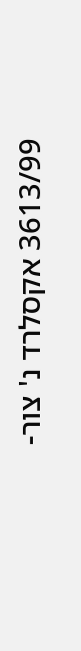3613/99 אקסלרד נ' צור-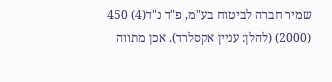שמיר חברה לביטוח בע"מ, פ"ד נ"ד(4) 450 (2000) (להלן: עניין אקסלרד). אכן מתווה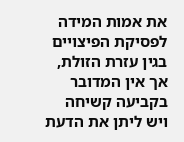את אמות המידה לפסיקת הפיצויים בגין עזרת הזולת, אך אין המדובר בקביעה קשיחה ויש ליתן את הדעת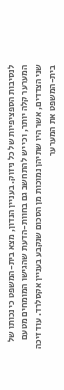לנסיבות הספציפיות של כל ניזוק. בעניין הנדון, מצא בית-המשפט כי נכותו של המערער קלה יותר, וכי יש להתחשב גם בחוות-הדעת שהגישו המומחים מטעם שני הצדדים, אשר היו שתיהן נמוכות מן הסכום שנקבע בעניין אקסלרד. עוד זיכה בית-המשפט את המערער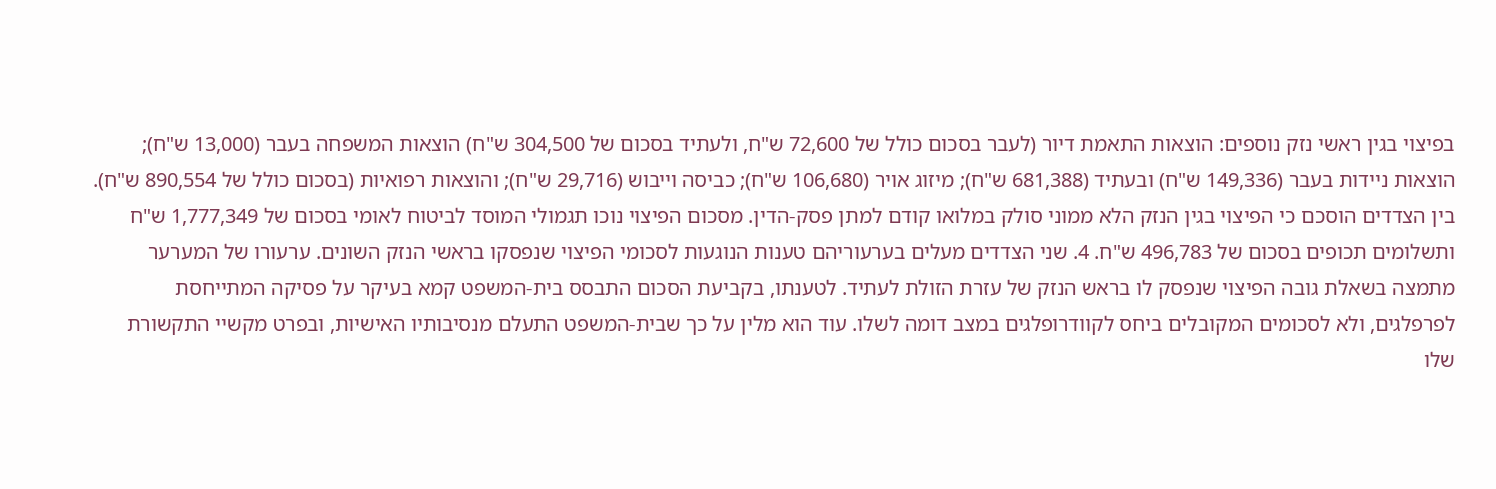בפיצוי בגין ראשי נזק נוספים: הוצאות התאמת דיור (לעבר בסכום כולל של 72,600 ש"ח, ולעתיד בסכום של 304,500 ש"ח) הוצאות המשפחה בעבר (13,000 ש"ח); הוצאות ניידות בעבר (149,336 ש"ח) ובעתיד (681,388 ש"ח); מיזוג אויר (106,680 ש"ח); כביסה וייבוש (29,716 ש"ח); והוצאות רפואיות (בסכום כולל של 890,554 ש"ח). בין הצדדים הוסכם כי הפיצוי בגין הנזק הלא ממוני סולק במלואו קודם למתן פסק-הדין. מסכום הפיצוי נוכו תגמולי המוסד לביטוח לאומי בסכום של 1,777,349 ש"ח ותשלומים תכופים בסכום של 496,783 ש"ח. 4. שני הצדדים מעלים בערעוריהם טענות הנוגעות לסכומי הפיצוי שנפסקו בראשי הנזק השונים. ערעורו של המערער מתמצה בשאלת גובה הפיצוי שנפסק לו בראש הנזק של עזרת הזולת לעתיד. לטענתו, בקביעת הסכום התבסס בית-המשפט קמא בעיקר על פסיקה המתייחסת לפרפלגים, ולא לסכומים המקובלים ביחס לקוודרופלגים במצב דומה לשלו. עוד הוא מלין על כך שבית-המשפט התעלם מנסיבותיו האישיות, ובפרט מקשיי התקשורת שלו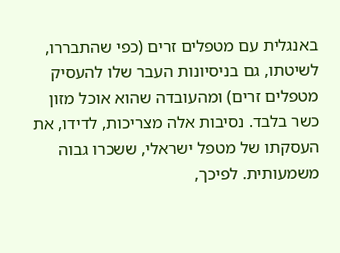באנגלית עם מטפלים זרים (כפי שהתבררו, לשיטתו, גם בניסיונות העבר שלו להעסיק מטפלים זרים) ומהעובדה שהוא אוכל מזון כשר בלבד. נסיבות אלה מצריכות, לדידו, את העסקתו של מטפל ישראלי, ששכרו גבוה משמעותית. לפיכך,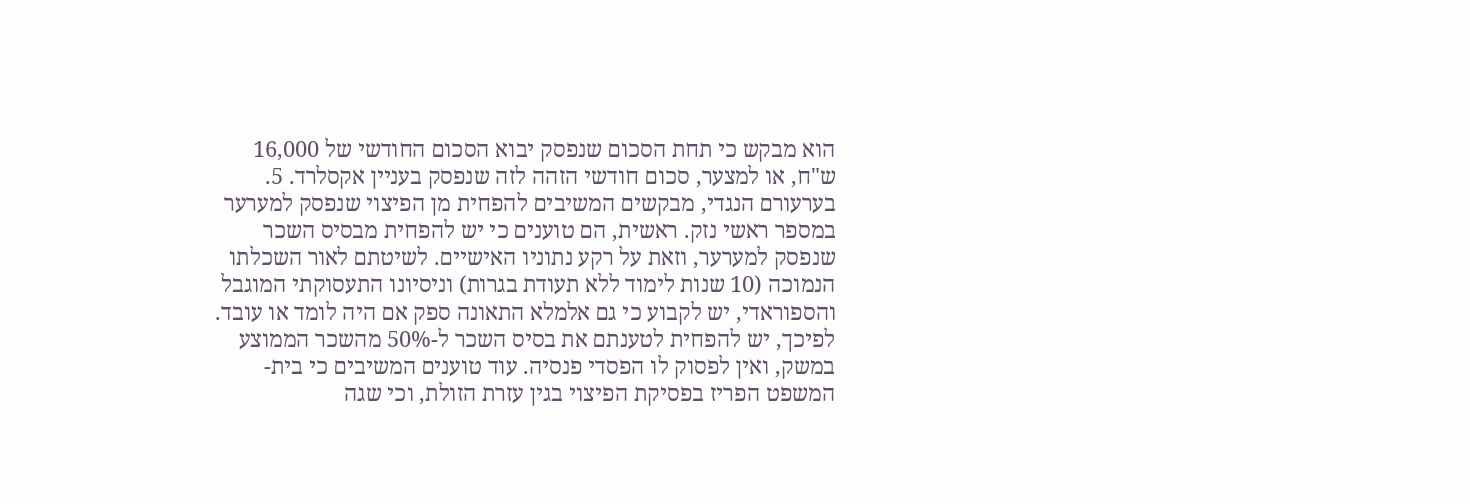הוא מבקש כי תחת הסכום שנפסק יבוא הסכום החודשי של 16,000 ש"ח, או למצער, סכום חודשי הזהה לזה שנפסק בעניין אקסלרד. 5. בערעורם הנגדי, מבקשים המשיבים להפחית מן הפיצוי שנפסק למערער במספר ראשי נזק. ראשית, הם טוענים כי יש להפחית מבסיס השכר שנפסק למערער, וזאת על רקע נתוניו האישיים. לשיטתם לאור השכלתו הנמוכה (10 שנות לימוד ללא תעודת בגרות) וניסיונו התעסוקתי המוגבל והספוראדי, יש לקבוע כי גם אלמלא התאונה ספק אם היה לומד או עובד. לפיכך, יש להפחית לטענתם את בסיס השכר ל-50% מהשכר הממוצע במשק, ואין לפסוק לו הפסדי פנסיה. עוד טוענים המשיבים כי בית-המשפט הפריז בפסיקת הפיצוי בגין עזרת הזולת, וכי שגה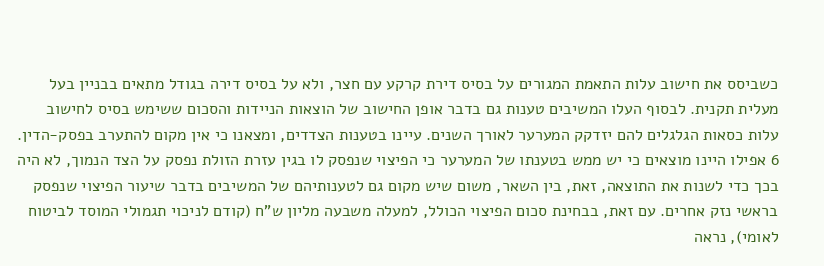כשביסס את חישוב עלות התאמת המגורים על בסיס דירת קרקע עם חצר, ולא על בסיס דירה בגודל מתאים בבניין בעל מעלית תקנית. לבסוף העלו המשיבים טענות גם בדבר אופן החישוב של הוצאות הניידות והסכום ששימש בסיס לחישוב עלות כסאות הגלגלים להם יזדקק המערער לאורך השנים. עיינו בטענות הצדדים, ומצאנו כי אין מקום להתערב בפסק-הדין. 6 אפילו היינו מוצאים כי יש ממש בטענתו של המערער כי הפיצוי שנפסק לו בגין עזרת הזולת נפסק על הצד הנמוך, לא היה בכך כדי לשנות את התוצאה, זאת, בין השאר, משום שיש מקום גם לטענותיהם של המשיבים בדבר שיעור הפיצוי שנפסק בראשי נזק אחרים. עם זאת, בבחינת סכום הפיצוי הכולל, למעלה משבעה מליון ש"ח (קודם לניכוי תגמולי המוסד לביטוח לאומי), נראה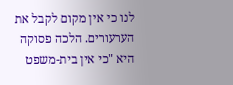לנו כי אין מקום לקבל את הערעורים. הלכה פסוקה היא "כי אין בית-משפט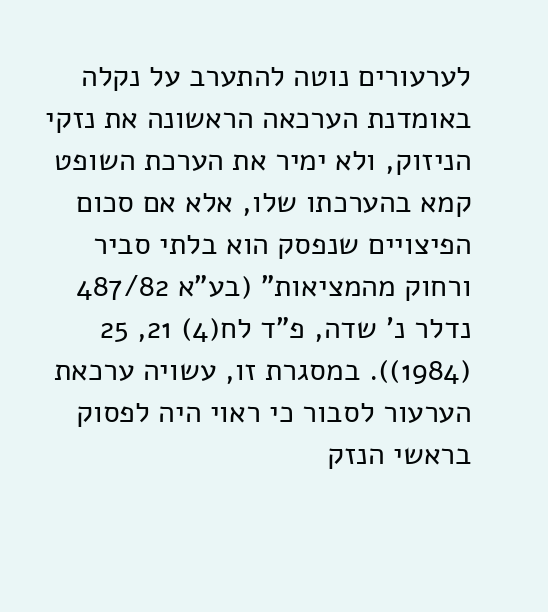לערעורים נוטה להתערב על נקלה באומדנת הערכאה הראשונה את נזקי הניזוק, ולא ימיר את הערכת השופט קמא בהערכתו שלו, אלא אם סכום הפיצויים שנפסק הוא בלתי סביר ורחוק מהמציאות" (בע"א 487/82 נדלר נ' שדה, פ"ד לח(4) 21, 25 (1984)). במסגרת זו, עשויה ערכאת הערעור לסבור כי ראוי היה לפסוק בראשי הנזק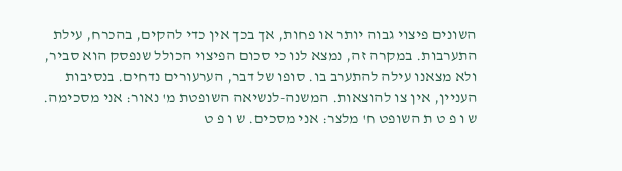השונים פיצוי גבוה יותר או פחות, אך בכך אין כדי להקים, בהכרח, עילת התערבות. במקרה זה, נמצא לנו כי סכום הפיצוי הכולל שנפסק הוא סביר, ולא מצאנו עילה להתערב בו. סופו של דבר, הערעורים נדחים. בנסיבות העניין, אין צו להוצאות. המשנה-לנשיאה השופטת מ' נאור: אני מסכימה. ש ו פ ט ת השופט ח' מלצר: אני מסכים. ש ו פ ט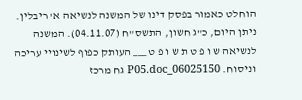הוחלט כאמור בפסק דינו של המשנה לנשיאה א' ריבלין. ניתן היום, כ"ג חשון, התשס"ח (04.11.07). המשנה לנשיאה ש ו פ ט ת ש ו פ ט ___ העותק כפוף לשינויי עריכה וניסוח. 06025150_P05.doc גח מרכז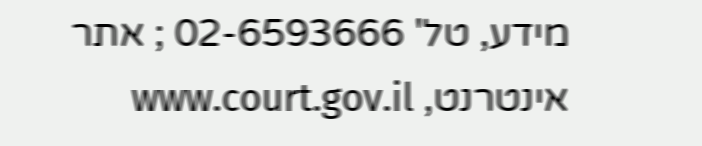מידע, טל' 02-6593666 ; אתר אינטרנט, www.court.gov.il